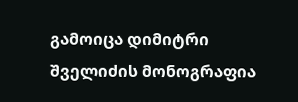გამოიცა დიმიტრი შველიძის მონოგრაფია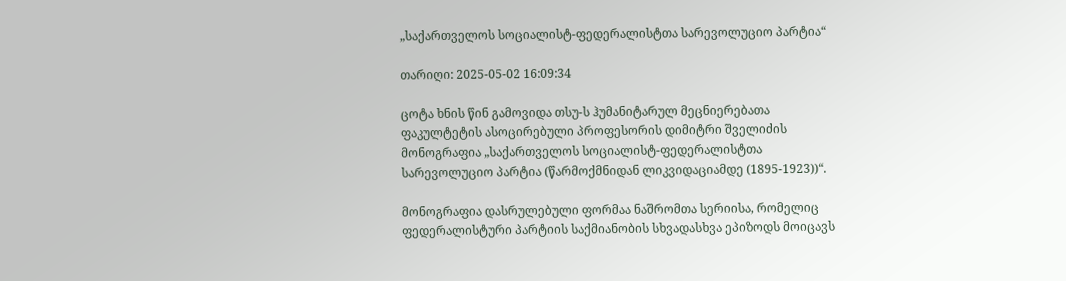„საქართველოს სოციალისტ-ფედერალისტთა სარევოლუციო პარტია“

თარიღი: 2025-05-02 16:09:34

ცოტა ხნის წინ გამოვიდა თსუ-ს ჰუმანიტარულ მეცნიერებათა ფაკულტეტის ასოცირებული პროფესორის დიმიტრი შველიძის მონოგრაფია „საქართველოს სოციალისტ-ფედერალისტთა სარევოლუციო პარტია (წარმოქმნიდან ლიკვიდაციამდე (1895-1923))“.

მონოგრაფია დასრულებული ფორმაა ნაშრომთა სერიისა, რომელიც ფედერალისტური პარტიის საქმიანობის სხვადასხვა ეპიზოდს მოიცავს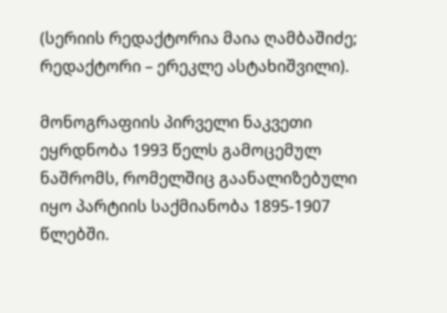(სერიის რედაქტორია მაია ღამბაშიძე; რედაქტორი – ერეკლე ასტახიშვილი).

მონოგრაფიის პირველი ნაკვეთი ეყრდნობა 1993 წელს გამოცემულ ნაშრომს, რომელშიც გაანალიზებული იყო პარტიის საქმიანობა 1895-1907 წლებში.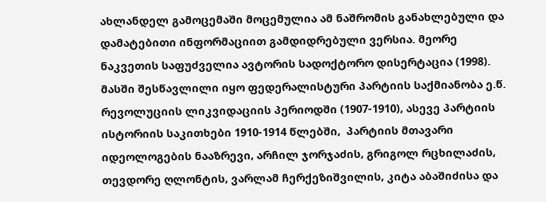ახლანდელ გამოცემაში მოცემულია ამ ნაშრომის განახლებული და დამატებითი ინფორმაციით გამდიდრებული ვერსია. მეორე ნაკვეთის საფუძველია ავტორის სადოქტორო დისერტაცია (1998). მასში შესწავლილი იყო ფედერალისტური პარტიის საქმიანობა ე.წ. რევოლუციის ლიკვიდაციის პერიოდში (1907-1910), ასევე პარტიის ისტორიის საკითხები 1910-1914 წლებში,  პარტიის მთავარი იდეოლოგების ნააზრევი, არჩილ ჯორჯაძის, გრიგოლ რცხილაძის, თევდორე ღლონტის, ვარლამ ჩერქეზიშვილის, კიტა აბაშიძისა და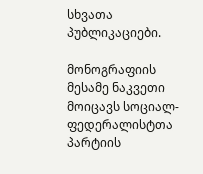სხვათა პუბლიკაციები.

მონოგრაფიის მესამე ნაკვეთი მოიცავს სოციალ-ფედერალისტთა პარტიის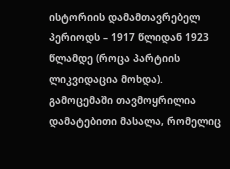ისტორიის დამამთავრებელ პერიოდს – 1917 წლიდან 1923 წლამდე (როცა პარტიის ლიკვიდაცია მოხდა).  გამოცემაში თავმოყრილია დამატებითი მასალა, რომელიც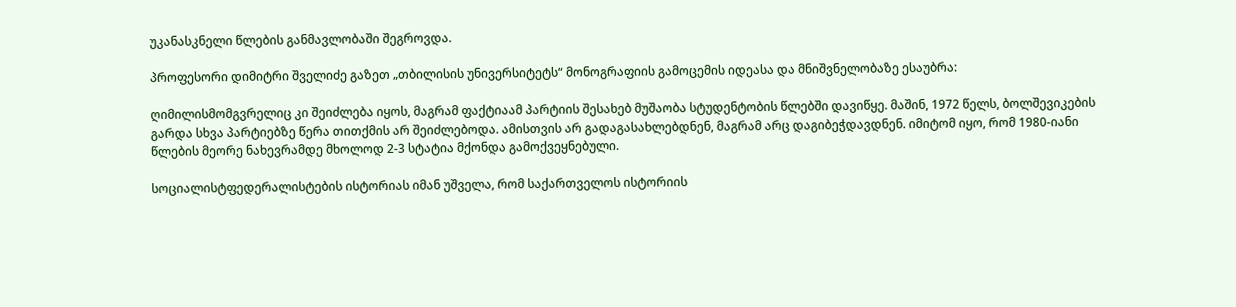უკანასკნელი წლების განმავლობაში შეგროვდა.

პროფესორი დიმიტრი შველიძე გაზეთ „თბილისის უნივერსიტეტს“ მონოგრაფიის გამოცემის იდეასა და მნიშვნელობაზე ესაუბრა:

ღიმილისმომგვრელიც კი შეიძლება იყოს, მაგრამ ფაქტიაამ პარტიის შესახებ მუშაობა სტუდენტობის წლებში დავიწყე. მაშინ, 1972 წელს, ბოლშევიკების გარდა სხვა პარტიებზე წერა თითქმის არ შეიძლებოდა. ამისთვის არ გადაგასახლებდნენ, მაგრამ არც დაგიბეჭდავდნენ. იმიტომ იყო, რომ 1980-იანი წლების მეორე ნახევრამდე მხოლოდ 2-3 სტატია მქონდა გამოქვეყნებული.

სოციალისტფედერალისტების ისტორიას იმან უშველა, რომ საქართველოს ისტორიის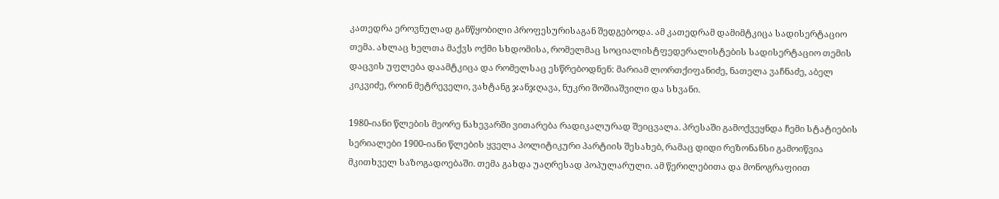კათედრა ეროვნულად განწყობილი პროფესურისაგან შედგებოდა. ამ კათედრამ დამიმტკიცა სადისერტაციო თემა. ახლაც ხელთა მაქვს ოქმი სხდომისა, რომელმაც სოციალისტფედერალისტების სადისერტაციო თემის დაცვის უფლება დაამტკიცა და რომელსაც ესწრებოდნენ: მარიამ ლორთქიფანიძე, ნათელა ვაჩნაძე, აბელ კიკვიძე, როინ მეტრეველი, ვახტანგ ჯანჯღავა, ნუკრი შოშიაშვილი და სხვანი.

1980-იანი წლების მეორე ნახევარში ვითარება რადიკალურად შეიცვალა. პრესაში გამოქვეყნდა ჩემი სტატიების სერიალები 1900-იანი წლების ყველა პოლიტიკური პარტიის შესახებ, რამაც დიდი რეზონანსი გამოიწვია მკითხველ საზოგადოებაში. თემა გახდა უაღრესად პოპულარული. ამ წერილებითა და მონოგრაფიით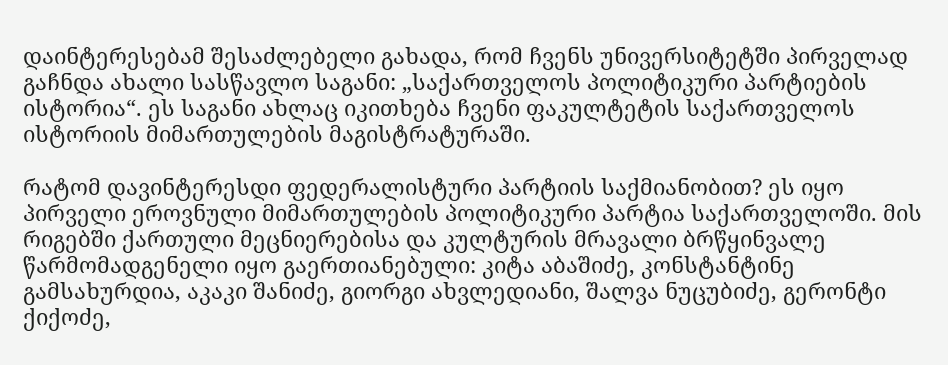დაინტერესებამ შესაძლებელი გახადა, რომ ჩვენს უნივერსიტეტში პირველად გაჩნდა ახალი სასწავლო საგანი: „საქართველოს პოლიტიკური პარტიების ისტორია“. ეს საგანი ახლაც იკითხება ჩვენი ფაკულტეტის საქართველოს ისტორიის მიმართულების მაგისტრატურაში.

რატომ დავინტერესდი ფედერალისტური პარტიის საქმიანობით? ეს იყო პირველი ეროვნული მიმართულების პოლიტიკური პარტია საქართველოში. მის რიგებში ქართული მეცნიერებისა და კულტურის მრავალი ბრწყინვალე წარმომადგენელი იყო გაერთიანებული: კიტა აბაშიძე, კონსტანტინე გამსახურდია, აკაკი შანიძე, გიორგი ახვლედიანი, შალვა ნუცუბიძე, გერონტი ქიქოძე,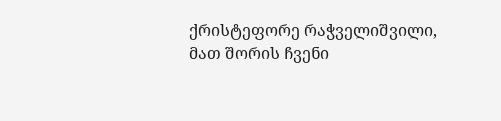ქრისტეფორე რაჭველიშვილი, მათ შორის ჩვენი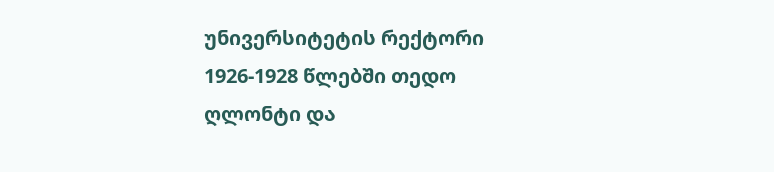უნივერსიტეტის რექტორი 1926-1928 წლებში თედო ღლონტი და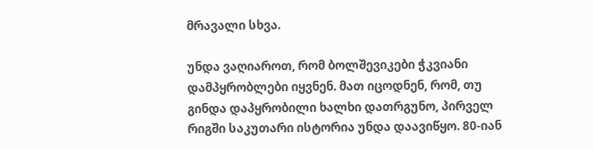მრავალი სხვა.

უნდა ვაღიაროთ, რომ ბოლშევიკები ჭკვიანი დამპყრობლები იყვნენ. მათ იცოდნენ, რომ, თუ გინდა დაპყრობილი ხალხი დათრგუნო, პირველ რიგში საკუთარი ისტორია უნდა დაავიწყო. 80-იან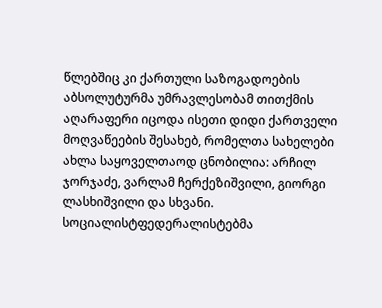წლებშიც კი ქართული საზოგადოების აბსოლუტურმა უმრავლესობამ თითქმის აღარაფერი იცოდა ისეთი დიდი ქართველი მოღვაწეების შესახებ, რომელთა სახელები ახლა საყოველთაოდ ცნობილია: არჩილ ჯორჯაძე, ვარლამ ჩერქეზიშვილი, გიორგი ლასხიშვილი და სხვანი. სოციალისტფედერალისტებმა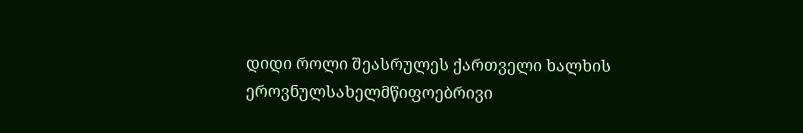დიდი როლი შეასრულეს ქართველი ხალხის ეროვნულსახელმწიფოებრივი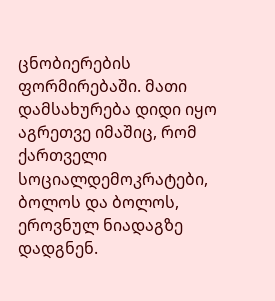ცნობიერების ფორმირებაში. მათი დამსახურება დიდი იყო აგრეთვე იმაშიც, რომ ქართველი სოციალდემოკრატები, ბოლოს და ბოლოს, ეროვნულ ნიადაგზე დადგნენ.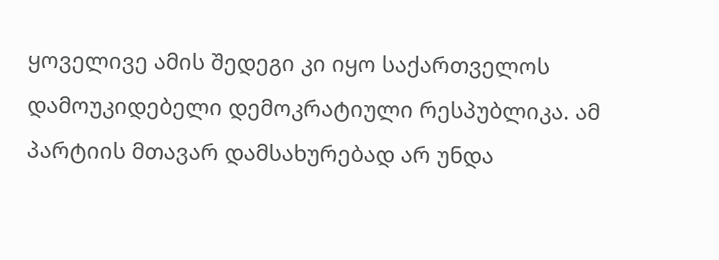ყოველივე ამის შედეგი კი იყო საქართველოს დამოუკიდებელი დემოკრატიული რესპუბლიკა. ამ პარტიის მთავარ დამსახურებად არ უნდა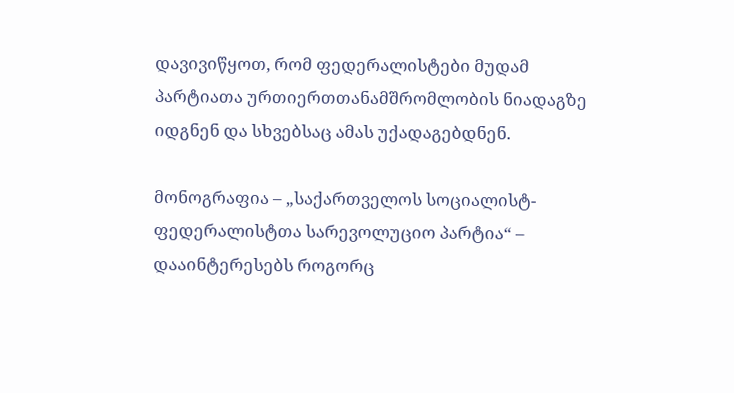დავივიწყოთ, რომ ფედერალისტები მუდამ პარტიათა ურთიერთთანამშრომლობის ნიადაგზე იდგნენ და სხვებსაც ამას უქადაგებდნენ.

მონოგრაფია – „საქართველოს სოციალისტ-ფედერალისტთა სარევოლუციო პარტია“ –  დააინტერესებს როგორც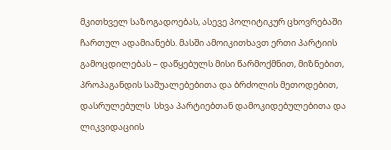მკითხველ საზოგადოებას, ასევე პოლიტიკურ ცხოვრებაში ჩართულ ადამიანებს. მასში ამოიკითხავთ ერთი პარტიის გამოცდილებას – დაწყებულს მისი წარმოქმნით, მიზნებით, პროპაგანდის საშუალებებითა და ბრძოლის მეთოდებით, დასრულებულს  სხვა პარტიებთან დამოკიდებულებითა და ლიკვიდაციის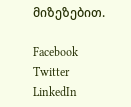მიზეზებით.

Facebook
Twitter
LinkedIn